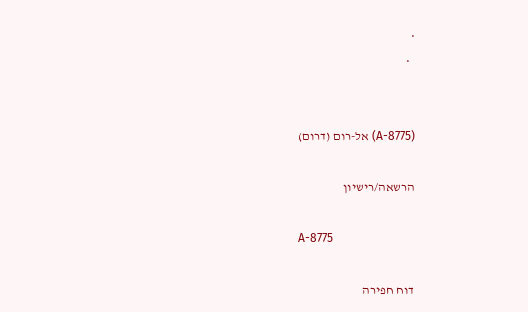•
  •


(A-8775) אל-רום (דרום)

הרשאה/רישיון

A-8775

דוח חפירה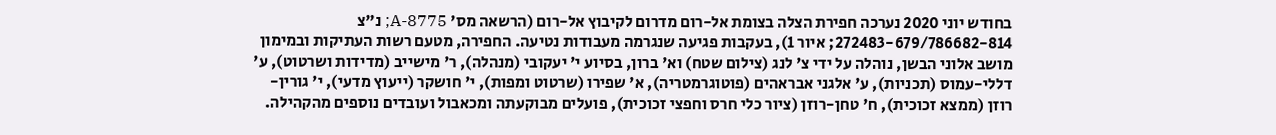בחודש יוני 2020 נערכה חפירת הצלה בצומת אל-רום מדרום לקיבוץ אל-רום (הרשאה מס' 8775-A; נ"צ 272483-679/786682-814; איור 1), בעקבות פגיעה שנגרמה מעבודות נטיעה. החפירה, מטעם רשות העתיקות ובמימון מושב אלוני הבשן, נוהלה על ידי צ' לנג (צילום שטח) וא' ברון, בסיוע י' יעקובי (מנהלה), ר' מישייב (מדידות ושרטוט), ע' דללי-עמוס (תכניות), ע' אלגני אבראהים (פוטוגרמטריה), א' שפירו (שרטוט ומפות), י' חושקר (ייעוץ מדעי), י' גורין-רוזן (ממצא זכוכית), ח' טחן-רוזן (ציור כלי חרס וחפצי זכוכית), פועלים מבוקעתה ומכאבול ועובדים נוספים מהקהילה.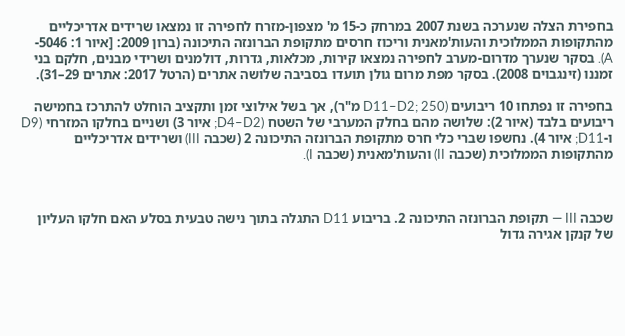בחפירת הצלה שנערכה בשנת 2007 במרחק כ-15 מ' מצפון-מזרח לחפירה זו נמצאו שרידים אדריכליים מהתקופות הממלוכית והעות'מאנית וריכוז חרסים מתקופת הברונזה התיכונה (ברון 2009: [איור 1: 5046-A). בסקר שנערך מדרום-מערב לחפירה נמצאו קירות, מכלאות, גדרות, דולמנים ושרידי מבנים, חלקם בני זמננו (זינגבוים 2008). בסקר מפת מרום גולן תועדו בסביבה שלושה אתרים (הרטל 2017: אתרים 29–31).

בחפירה זו נפתחו 10 ריבועים (D11–D2; 250 מ"ר), אך בשל אילוצי זמן ותקציב הוחלט להתרכז בחמישה ריבועים בלבד (איור 2): שלושה מהם בחלק המערבי של השטח (D4–D2; איור 3) ושניים בחלקו המזרחי (D9 ו-D11; איור 4). נחשפו שברי כלי חרס מתקופת הברונזה התיכונה 2 (שכבה III) ושרידים אדריכליים מהתקופות הממלוכית (שכבה II) והעות'מאנית (שכבה I).



שכבה III — תקופת הברונזה התיכונה 2. בריבוע D11 התגלה בתוך נישה טבעית בסלע האם חלקו העליון של קנקן אגירה גדול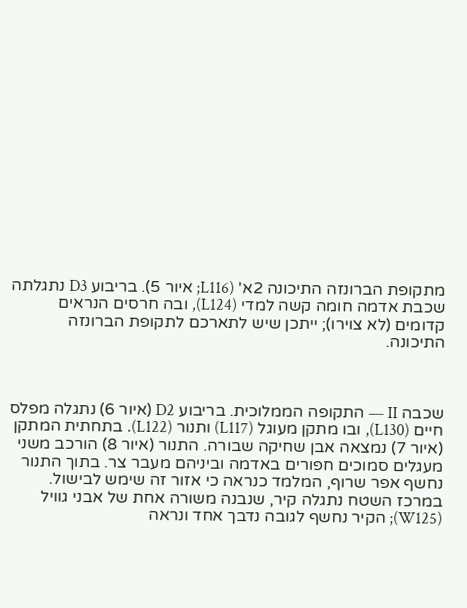מתקופת הברונזה התיכונה 2א' (L116; איור 5). בריבוע D3 נתגלתה שכבת אדמה חומה קשה למדי (L124), ובה חרסים הנראים קדומים (לא צוירו); ייתכן שיש לתארכם לתקופת הברונזה התיכונה.



שכבה II — התקופה הממלוכית. בריבוע D2 (איור 6) נתגלה מפלס חיים (L130), ובו מתקן מעוגל (L117) ותנור (L122). בתחתית המתקן (איור 7) נמצאה אבן שחיקה שבורה. התנור (איור 8) הורכב משני מעגלים סמוכים חפורים באדמה וביניהם מעבר צר. בתוך התנור נחשף אפר שרוף, המלמד כנראה כי אזור זה שימש לבישול. במרכז השטח נתגלה קיר, שנבנה משורה אחת של אבני גוויל (W125); הקיר נחשף לגובה נדבך אחד ונראה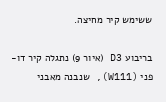ששימש קיר מחיצה.

בריבוע D3 (איור 9) נתגלה קיר דו-פני (W111), שנבנה מאבני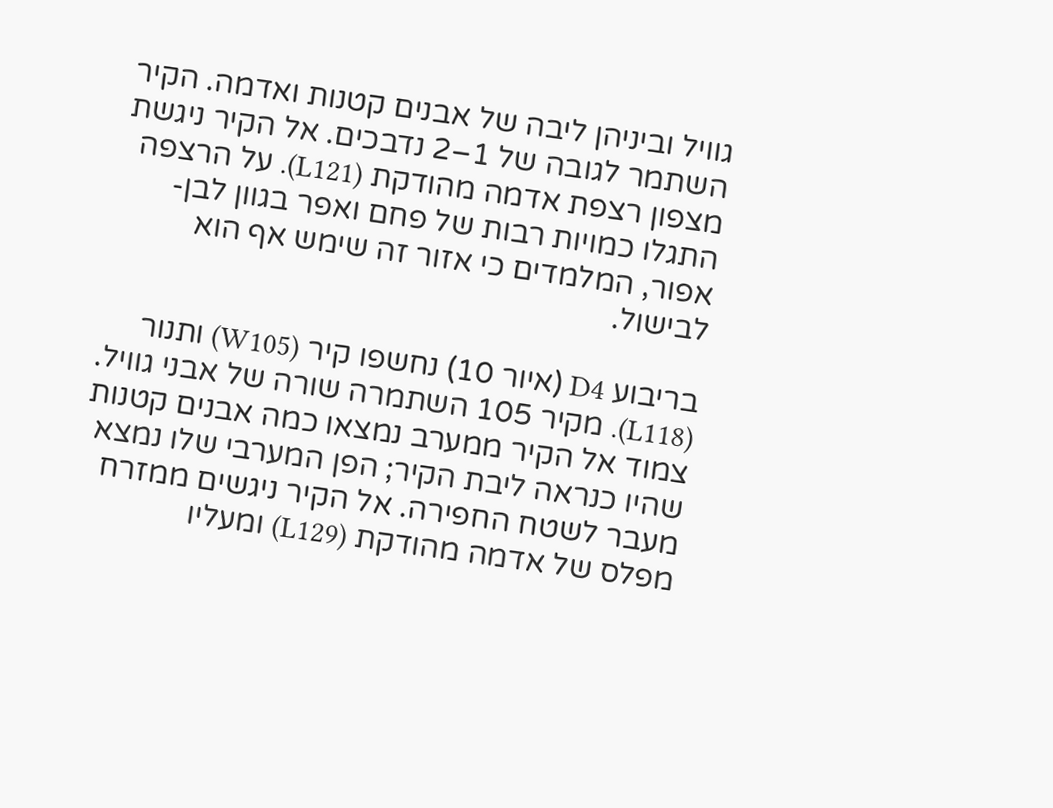גוויל וביניהן ליבה של אבנים קטנות ואדמה. הקיר השתמר לגובה של 1–2 נדבכים. אל הקיר ניגשת מצפון רצפת אדמה מהודקת (L121). על הרצפה התגלו כמויות רבות של פחם ואפר בגוון לבן-אפור, המלמדים כי אזור זה שימש אף הוא לבישול.

בריבוע D4 (איור 10) נחשפו קיר (W105) ותנור (L118). מקיר 105 השתמרה שורה של אבני גוויל. צמוד אל הקיר ממערב נמצאו כמה אבנים קטנות שהיו כנראה ליבת הקיר; הפן המערבי שלו נמצא מעבר לשטח החפירה. אל הקיר ניגשים ממזרח מפלס של אדמה מהודקת (L129) ומעליו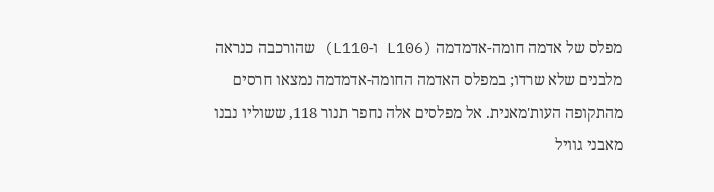מפלס של אדמה חומה-אדמדמה (L106 ו-L110) שהורכבה כנראה מלבנים שלא שרדו; במפלס האדמה החומה-אדמדמה נמצאו חרסים מהתקופה העות'מאנית. אל מפלסים אלה נחפר תנור 118, ששוליו נבנו מאבני גוויל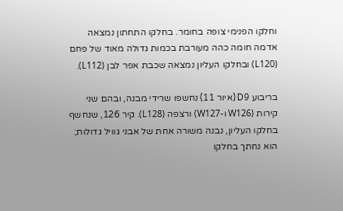וחלקו הפנימי צופה בחומר. בחלקו התחתון נמצאה אדמה חומה כהה מעורבת בכמות גדולה מאוד של פחם (L120) ובחלקו העליון נמצאה שכבת אפר לבן (L112).

בריבוע D9 (איור 11) נחשפו שרידי מבנה, ובהם שני קירות (W126 ו-W127) ורצפה (L128). קיר 126, שנחשף בחלקו העליון, נבנה משורה אחת של אבני גוויל גדולות; הוא נחתך בחלקו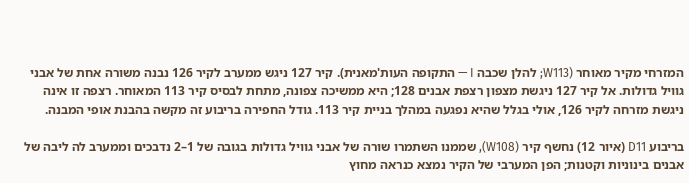המזרחי מקיר מאוחר (W113; להלן שכבה I — התקופה העות'מאנית). קיר 127 ניגש ממערב לקיר 126 נבנה משורה אחת של אבני גוויל גדולות. אל קיר 127 ניגשת מצפון רצפת אבנים 128; היא ממשיכה צפונה, מתחת לבסיס קיר 113 המאוחר. רצפה זו אינה ניגשת מזרחה לקיר 126, אולי בגלל שהיא נפגעה במהלך בניית קיר 113. גודל החפירה בריבוע זה מקשה בהבנת אופי המבנה.

בריבוע D11 (איור 12) נחשף קיר (W108), שממנו השתמרו שורה של אבני גוויל גדולות בגובה של 1–2 נדבכים וממערב לה ליבה של אבנים בינוניות וקטנות; הפן המערבי של הקיר נמצא כנראה מחוץ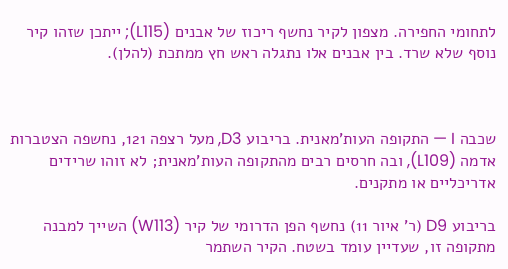לתחומי החפירה. מצפון לקיר נחשף ריכוז של אבנים (L115); ייתכן שזהו קיר נוסף שלא שרד. בין אבנים אלו נתגלה ראש חץ ממתכת (להלן).



שכבה I — התקופה העות'מאנית. בריבוע D3, מעל רצפה 121, נחשפה הצטברות אדמה (L109), ובה חרסים רבים מהתקופה העות'מאנית; לא זוהו שרידים אדריכליים או מתקנים.

בריבוע D9 (ר' איור 11) נחשף הפן הדרומי של קיר (W113) השייך למבנה מתקופה זו, שעדיין עומד בשטח. הקיר השתמר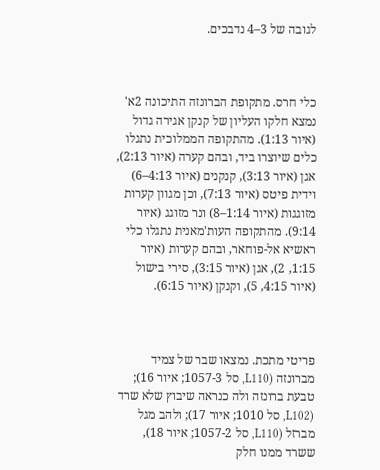לגובה של 3–4 נדבכים.



כלי חרס. מתקופת הברונזה התיכונה 2א' נמצא חלקו העליון של קנקן אגירה גדול (איור 1:13). מהתקופה הממלוכית נתגלו כלים שיוצרו ביד, ובהם קערה (איור 2:13), אגן (איור 3:13), קנקנים (איור 4:13–6) וידית פיטס (איור 7:13), וכן מגוון קערות מזוגגות (איור 1:14–8) ונר מזוגג (איור 9:14). מהתקופה העות'מאנית נתגלו כלי ראשיא אל-פוחאר, ובהם קערות (איור 1:15, 2), אגן (איור 3:15), סירי בישול (איור 4:15, 5), וקנקן (איור 6:15).



פריטי מתכת. נמצאו שבר של צמיד מברונזה (L110, סל 1057-3; איור 16); טבעת ברונזה ולה כנראה שיבוץ שלא שרד (L102, סל 1010; איור 17); ולהב מגל מברזל (L110, סל 1057-2; איור 18), ששרד ממנו חלק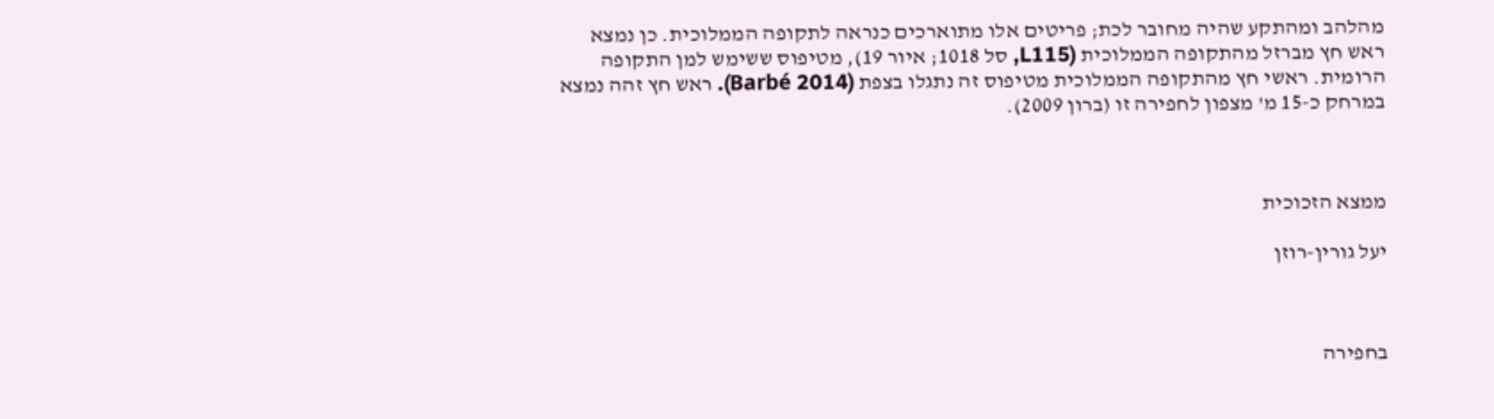מהלהב ומהתקע שהיה מחובר לכת; פריטים אלו מתוארכים כנראה לתקופה הממלוכית. כן נמצא ראש חץ מברזל מהתקופה הממלוכית (L115, סל 1018; איור 19), מטיפוס ששימש למן התקופה הרומית. ראשי חץ מהתקופה הממלוכית מטיפוס זה נתגלו בצפת (Barbé 2014). ראש חץ זהה נמצא במרחק כ-15 מ' מצפון לחפירה זו (ברון 2009).



ממצא הזכוכית

יעל גורין-רוזן



בחפירה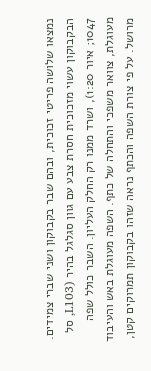נמצאו שלושה פריטי זכוכית, ובהם שבר בקבוקון ושני שברי צמידים. הבקבוקון עשוי מזכוכית חסרת צבע עם גוון סגלגל בהיר (L103, סל 1047; איור 1:20), ושרד ממנו רק החלק העליון. השבר כולל שפה מעוגלת, צוואר משפכי והתחלה של כתף. השפה מעוגלת באש והעיבוד מרושל. על פי צורת השפה והכתף נראה שזהו בקבוקון תמרוקים קטן,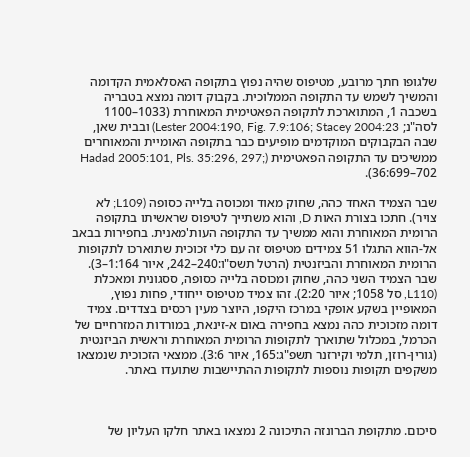שלגופו חתך מרובע, מטיפוס שהיה נפוץ בתקופה האסלאמית הקדומה והמשיך לשמש עד התקופה הממלוכית. בקבוק דומה נמצא בטבריה בשכבה 1, המתוארכת לתקופה הפאטימית המאוחרת (1033–1100 לסה"נ; Lester 2004:190, Fig. 7.9:106; Stacey 2004:23) ובבית שאן, שבה הבקבוקים המוקדמים מופיעים כבר בתקופה האומיית והמאוחרים ממשיכים עד התקופה הפאטימית (Hadad 2005:101, Pls. 35:296, 297; 36:699–702).

שבר הצמיד האחד כהה, שחוק מאוד ומכוסה בלייה כסופה (L109; לא צויר). חתכו בצורת האות D, והוא משתייך לטיפוס שראשיתו בתקופה הרומית המאוחרת והוא ממשיך עד התקופה העות'מאנית. בחפירות בבאב אל-הווא התגלו 51 צמידים מטיפוס זה עם כלי זכוכית שתוארכו לתקופות הרומית המאוחרת והביזנטית (הרטל תשס"ו:240–242, איור 1:164–3). שבר הצמיד השני כהה, שחוק ומכוסה בלייה כסופה, ססגונית ומאכלת (L110, סל 1058; איור 2:20). זהו צמיד מטיפוס ייחודי, פחות נפוץ, המאופיין בשקע אופקי במרכז היקפו, היוצר מעין רכסים בצדדים. צמיד דומה מזכוכית כהה נמצא בחפירה באום א-זינאת, במורדות המזרחיים של הכרמל, במכלול שתוארך לתקופות הרומית המאוחרת וראשית הביזנטית (גורין-רוזן, תלמי וקירזנר תשפ"ג:165, איור 3:6). ממצאי הזכוכית שנמצאו משקפים תקופות נוספות לתקופות ההתיישבות שתועדו באתר.



סיכום. מתקופת הברונזה התיכונה 2 נמצאו באתר חלקו העליון של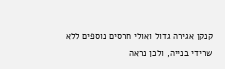קנקן אגירה גדול ואולי חרסים נוספים ללא שרידי בנייה, ולכן נראה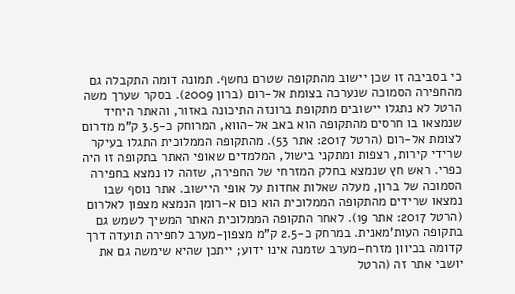כי בסביבה זו שכן יישוב מהתקופה שטרם נחשף. תמונה דומה התקבלה גם מהחפירה הסמוכה שנערכה בצומת אל-רום (ברון 2009). בסקר שערך משה הרטל לא נתגלו יישובים מתקופת ברונזה התיכונה באזור, והאתר היחיד שנמצאו בו חרסים מהתקופה הוא באב אל-הווא, המרוחק כ-3.5 ק"מ מדרום לצומת אל-רום (הרטל 2017: אתר 53). מהתקופה הממלוכית התגלו בעיקר שרידי קירות, רצפות ומתקני בישול, המלמדים שאופי האתר בתקופה זו היה כפרי. ראש חץ שנמצא בחלק המזרחי של החפירה, שזהה לו נמצא בחפירה הסמוכה של ברון, מעלה שאלות אחדות על אופי היישוב. אתר נוסף שבו נמצאו שרידים מהתקופה הממלוכית הוא כום א-רומן הנמצא מצפון לאלרום (הרטל 2017: אתר 19). לאחר התקופה הממלוכית האתר המשיך לשמש גם בתקופה העות'מאנית. במרחק כ-2.5 ק"מ מצפון-מערב לחפירה תועדה דרך קדומה בכיוון מזרח–מערב שזמנה אינו ידוע; ייתכן שהיא שימשה גם את יושבי אתר זה (הרטל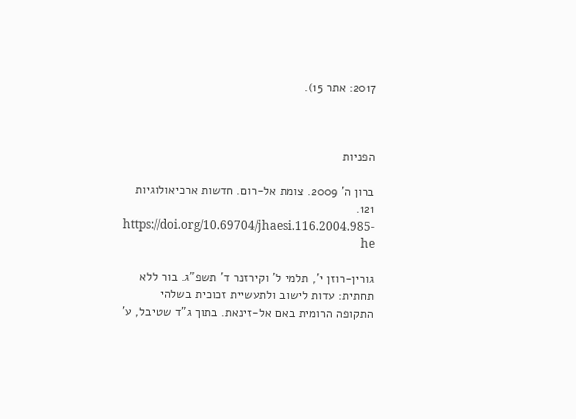2017: אתר 15).



הפניות

ברון ה' 2009. צומת אל-רום. חדשות ארכיאולוגיות 121. https://doi.org/10.69704/jhaesi.116.2004.985-he

גורין-רוזן י', תלמי ל' וקירזנר ד' תשפ"ג. בור ללא תחתית: עדות לישוב ולתעשיית זכוכית בשלהי התקופה הרומית באם אל-זינאת. בתוך ג"ד שטיבל, ע'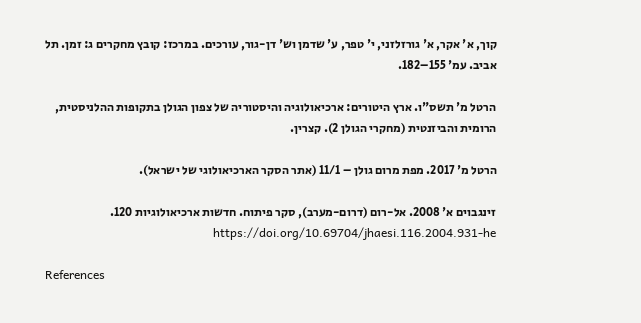קוך, א' אקר, א' גורזלזני, י' טפר, ע' שדמן וש' דן-גור, עורכים. במרכז: קובץ מחקרים ג: זמן. תל אביב. עמ' 155–182.

הרטל מ' תשס"ו. ארץ היטורים: ארכיאולוגיה והיסטוריה של צפון הגולן בתקופות ההלניסטית, הרומית והביזנטית (מחקרי הגולן 2). קצרין.

הרטל מ' 2017. מפת מרום גולן – 11/1 (אתר הסקר הארכיאולוגי של ישראל).

זינגבוים א' 2008. אל-רום (דרום-מערב), סקר פיתוח. חדשות ארכיאולוגיות 120. https://doi.org/10.69704/jhaesi.116.2004.931-he

References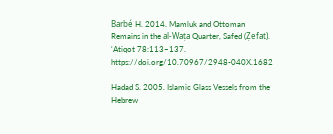Barbé H. 2014. Mamluk and Ottoman Remains in the al-Waṭa Quarter, Safed (Ẓefat). ‘Atiqot 78:113–137. https://doi.org/10.70967/2948-040X.1682

Hadad S. 2005. Islamic Glass Vessels from the Hebrew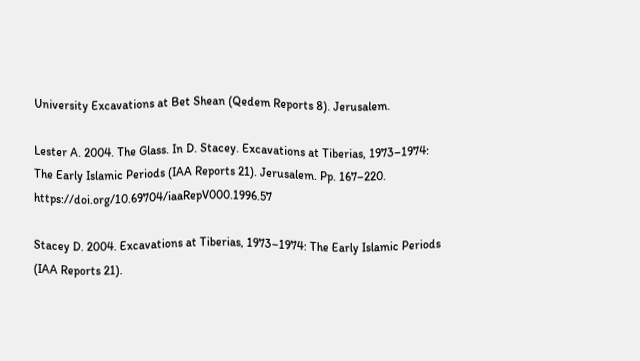University Excavations at Bet Shean (Qedem Reports 8). Jerusalem.

Lester A. 2004. The Glass. In D. Stacey. Excavations at Tiberias, 1973–1974: The Early Islamic Periods (IAA Reports 21). Jerusalem. Pp. 167–220. https://doi.org/10.69704/iaaRepV000.1996.57

Stacey D. 2004. Excavations at Tiberias, 1973–1974: The Early Islamic Periods (IAA Reports 21).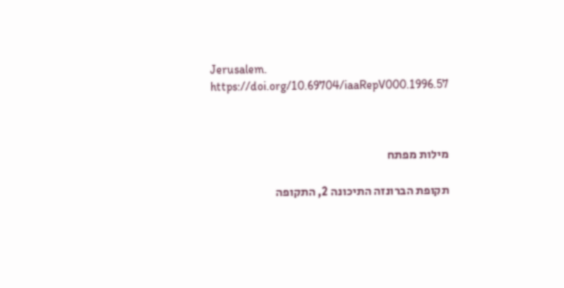Jerusalem. https://doi.org/10.69704/iaaRepV000.1996.57



מילות מפתח

תקופת הברונזה התיכונה 2, התקופה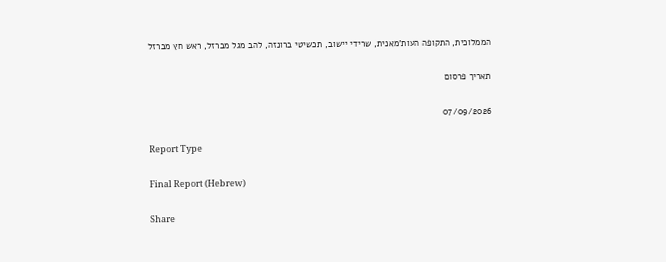הממלוכית, התקופה העות'מאנית, שרידי יישוב, תכשיטי ברונזה, להב מגל מברזל, ראש חץ מברזל

תאריך פרסום

07/09/2026

Report Type

Final Report (Hebrew)

Share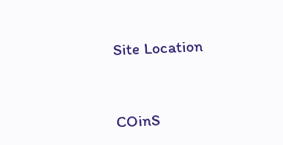Site Location


COinS